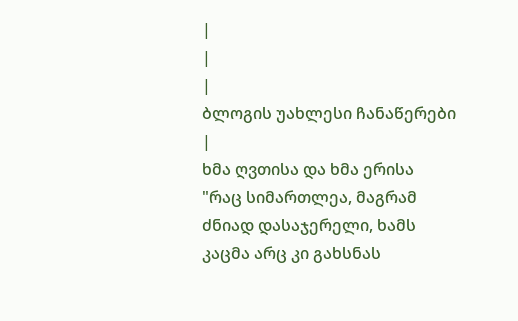|
|
|
ბლოგის უახლესი ჩანაწერები |
ხმა ღვთისა და ხმა ერისა
"რაც სიმართლეა, მაგრამ ძნიად დასაჯერელი, ხამს კაცმა არც კი გახსნას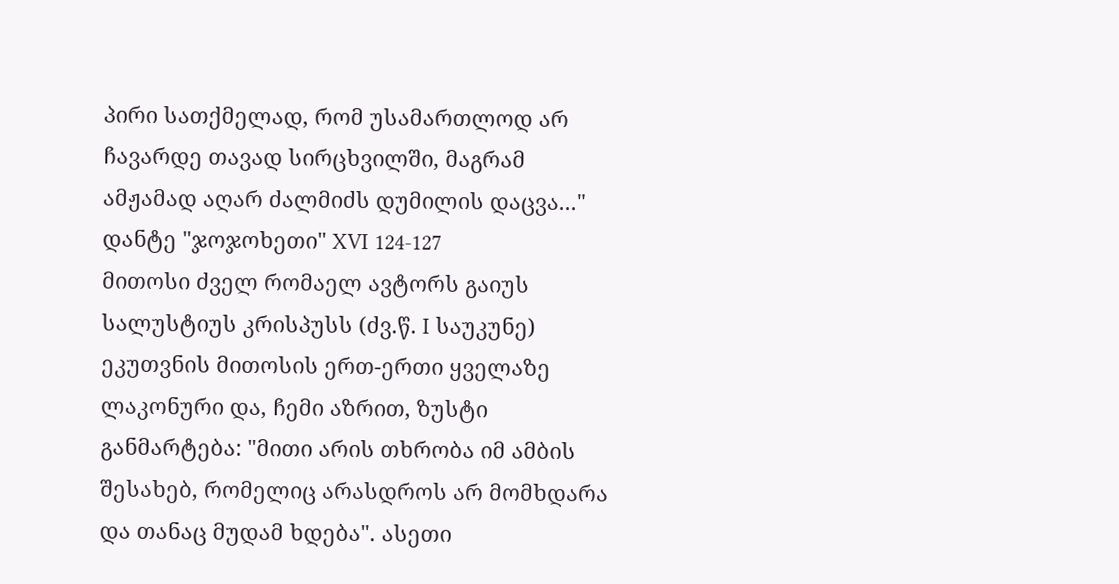პირი სათქმელად, რომ უსამართლოდ არ ჩავარდე თავად სირცხვილში, მაგრამ ამჟამად აღარ ძალმიძს დუმილის დაცვა..." დანტე "ჯოჯოხეთი" XVI 124-127
მითოსი ძველ რომაელ ავტორს გაიუს სალუსტიუს კრისპუსს (ძვ.წ. I საუკუნე) ეკუთვნის მითოსის ერთ-ერთი ყველაზე ლაკონური და, ჩემი აზრით, ზუსტი განმარტება: "მითი არის თხრობა იმ ამბის შესახებ, რომელიც არასდროს არ მომხდარა და თანაც მუდამ ხდება". ასეთი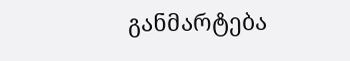განმარტება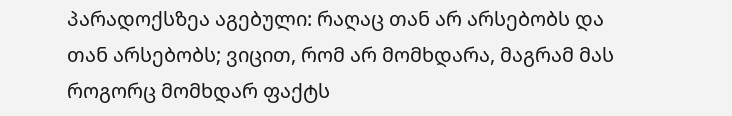პარადოქსზეა აგებული: რაღაც თან არ არსებობს და თან არსებობს; ვიცით, რომ არ მომხდარა, მაგრამ მას როგორც მომხდარ ფაქტს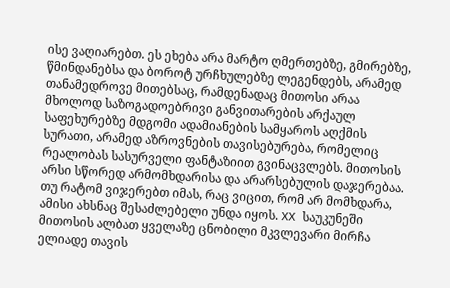ისე ვაღიარებთ. ეს ეხება არა მარტო ღმერთებზე, გმირებზე, წმინდანებსა და ბოროტ ურჩხულებზე ლეგენდებს, არამედ თანამედროვე მითებსაც, რამდენადაც მითოსი არაა მხოლოდ საზოგადოებრივი განვითარების არქაულ საფეხურებზე მდგომი ადამიანების სამყაროს აღქმის სურათი, არამედ აზროვნების თავისებურება, რომელიც რეალობას სასურველი ფანტაზიით გვინაცვლებს. მითოსის არსი სწორედ არმომხდარისა და არარსებულის დაჯერებაა. თუ რატომ ვიჯერებთ იმას, რაც ვიცით, რომ არ მომხდარა, ამისი ახსნაც შესაძლებელი უნდა იყოს. XX საუკუნეში მითოსის ალბათ ყველაზე ცნობილი მკვლევარი მირჩა ელიადე თავის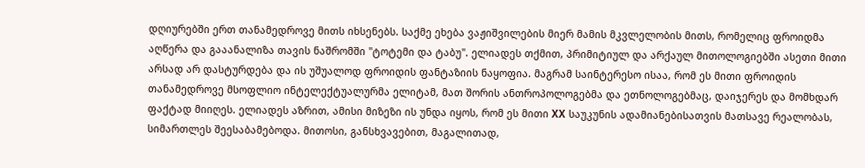დღიურებში ერთ თანამედროვე მითს იხსენებს. საქმე ეხება ვაჟიშვილების მიერ მამის მკვლელობის მითს, რომელიც ფროიდმა აღწერა და გააანალიზა თავის ნაშრომში "ტოტემი და ტაბუ". ელიადეს თქმით, პრიმიტიულ და არქაულ მითოლოგიებში ასეთი მითი არსად არ დასტურდება და ის უშუალოდ ფროიდის ფანტაზიის ნაყოფია. მაგრამ საინტერესო ისაა, რომ ეს მითი ფროიდის თანამედროვე მსოფლიო ინტელექტუალურმა ელიტამ, მათ შორის ანთროპოლოგებმა და ეთნოლოგებმაც, დაიჯერეს და მომხდარ ფაქტად მიიღეს. ელიადეს აზრით, ამისი მიზეზი ის უნდა იყოს, რომ ეს მითი XX საუკუნის ადამიანებისათვის მათსავე რეალობას, სიმართლეს შეესაბამებოდა. მითოსი, განსხვავებით, მაგალითად,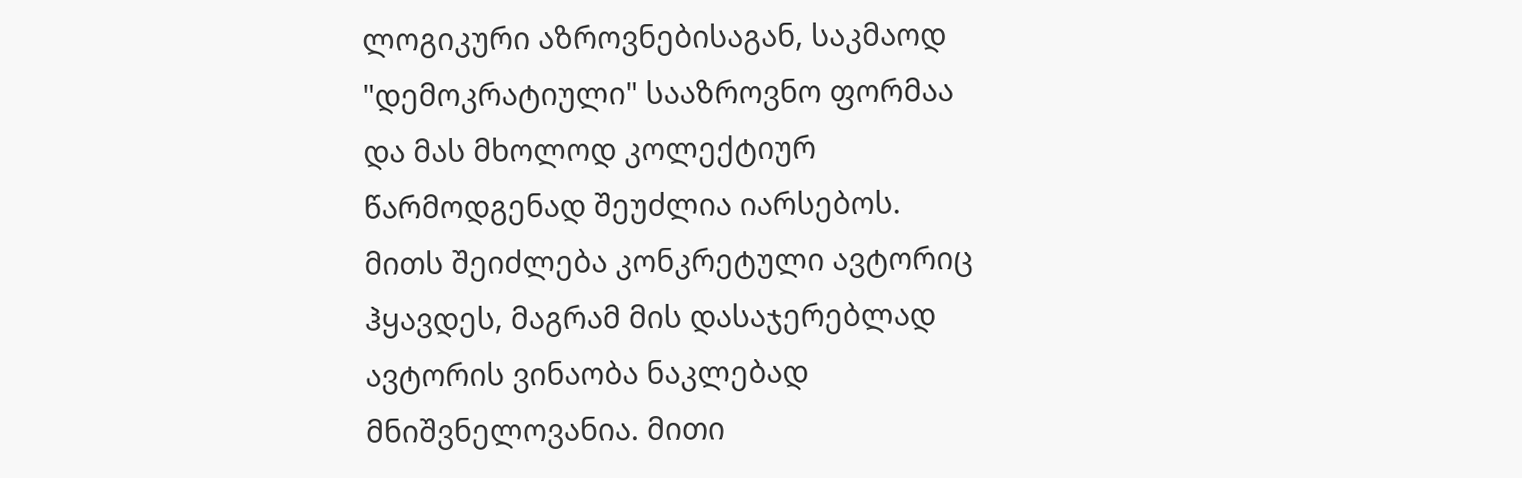ლოგიკური აზროვნებისაგან, საკმაოდ "დემოკრატიული" სააზროვნო ფორმაა და მას მხოლოდ კოლექტიურ წარმოდგენად შეუძლია იარსებოს. მითს შეიძლება კონკრეტული ავტორიც ჰყავდეს, მაგრამ მის დასაჯერებლად ავტორის ვინაობა ნაკლებად მნიშვნელოვანია. მითი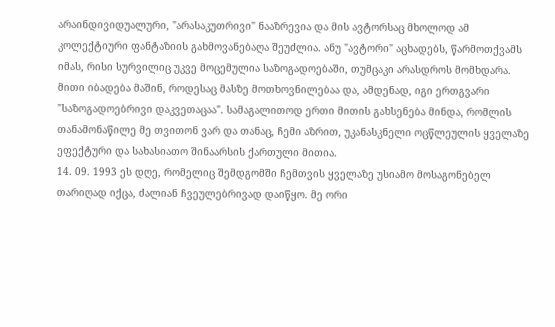არაინდივიდუალური, "არასაკუთრივი" ნააზრევია და მის ავტორსაც მხოლოდ ამ კოლექტიური ფანტაზიის გახმოვანებაღა შეუძლია. ანუ "ავტორი" აცხადებს, წარმოთქვამს იმას, რისი სურვილიც უკვე მოცემულია საზოგადოებაში, თუმცაკი არასდროს მომხდარა. მითი იბადება მაშინ, როდესაც მასზე მოთხოვნილებაა და, ამდენად, იგი ერთგვარი "საზოგადოებრივი დაკვეთაცაა". სამაგალითოდ ერთი მითის გახსენება მინდა, რომლის თანამონაწილე მე თვითონ ვარ და თანაც, ჩემი აზრით, უკანასკნელი ოცწლეულის ყველაზე ეფექტური და სახასიათო შინაარსის ქართული მითია.
14. 09. 1993 ეს დღე, რომელიც შემდგომში ჩემთვის ყველაზე უსიამო მოსაგონებელ თარიღად იქცა, ძალიან ჩვეულებრივად დაიწყო. მე ორი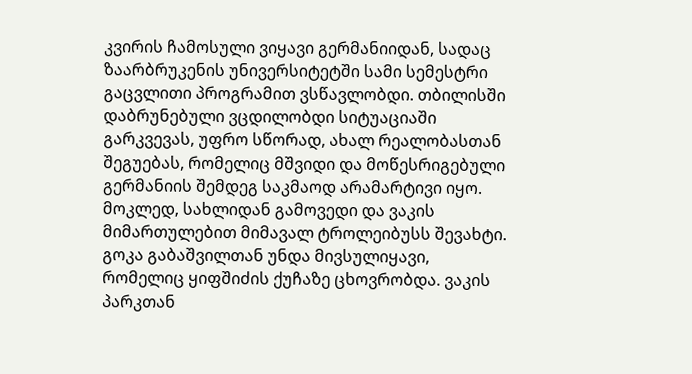კვირის ჩამოსული ვიყავი გერმანიიდან, სადაც ზაარბრუკენის უნივერსიტეტში სამი სემესტრი გაცვლითი პროგრამით ვსწავლობდი. თბილისში დაბრუნებული ვცდილობდი სიტუაციაში გარკვევას, უფრო სწორად, ახალ რეალობასთან შეგუებას, რომელიც მშვიდი და მოწესრიგებული გერმანიის შემდეგ საკმაოდ არამარტივი იყო. მოკლედ, სახლიდან გამოვედი და ვაკის მიმართულებით მიმავალ ტროლეიბუსს შევახტი. გოკა გაბაშვილთან უნდა მივსულიყავი, რომელიც ყიფშიძის ქუჩაზე ცხოვრობდა. ვაკის პარკთან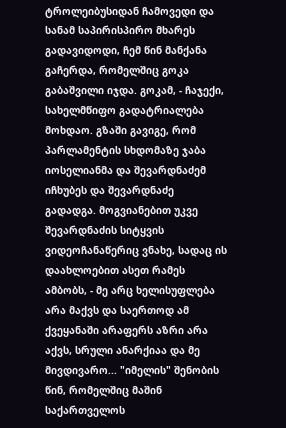ტროლეიბუსიდან ჩამოვედი და სანამ საპირისპირო მხარეს გადავიდოდი, ჩემ წინ მანქანა გაჩერდა, რომელშიც გოკა გაბაშვილი იჯდა. გოკამ, - ჩაჯექი, სახელმწიფო გადატრიალება მოხდაო. გზაში გავიგე, რომ პარლამენტის სხდომაზე ჯაბა იოსელიანმა და შევარდნაძემ იჩხუბეს და შევარდნაძე გადადგა. მოგვიანებით უკვე შევარდნაძის სიტყვის ვიდეოჩანაწერიც ვნახე, სადაც ის დაახლოებით ასეთ რამეს ამბობს, - მე არც ხელისუფლება არა მაქვს და საერთოდ ამ ქვეყანაში არაფერს აზრი არა აქვს, სრული ანარქიაა და მე მივდივარო... "იმელის" შენობის წინ, რომელშიც მაშინ საქართველოს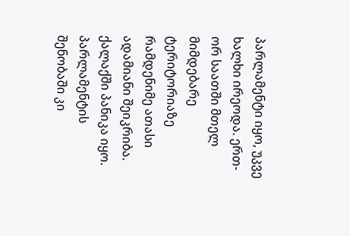პარლამენტი იყო, უკვე ხალხი ირეოდა. ერთ-ორ საათში მთელ მიმდებარე ტერიტორიაზე რამდენიმე ათასი ადამიანი შეიკრიბა. ქალაქში პანიკა იყო. პარლამენტის შენობაში კი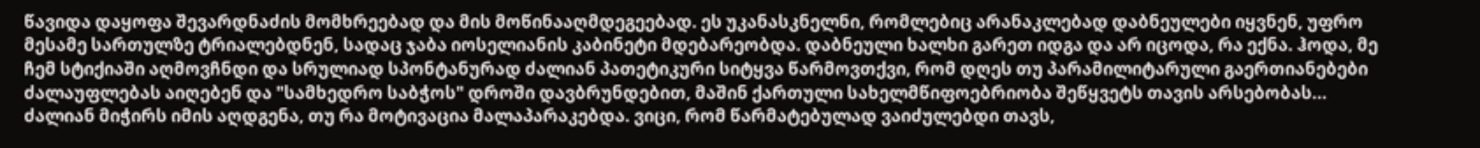წავიდა დაყოფა შევარდნაძის მომხრეებად და მის მოწინააღმდეგეებად. ეს უკანასკნელნი, რომლებიც არანაკლებად დაბნეულები იყვნენ, უფრო მესამე სართულზე ტრიალებდნენ, სადაც ჯაბა იოსელიანის კაბინეტი მდებარეობდა. დაბნეული ხალხი გარეთ იდგა და არ იცოდა, რა ექნა. ჰოდა, მე ჩემ სტიქიაში აღმოვჩნდი და სრულიად სპონტანურად ძალიან პათეტიკური სიტყვა წარმოვთქვი, რომ დღეს თუ პარამილიტარული გაერთიანებები ძალაუფლებას აიღებენ და "სამხედრო საბჭოს" დროში დავბრუნდებით, მაშინ ქართული სახელმწიფოებრიობა შეწყვეტს თავის არსებობას... ძალიან მიჭირს იმის აღდგენა, თუ რა მოტივაცია მალაპარაკებდა. ვიცი, რომ წარმატებულად ვაიძულებდი თავს,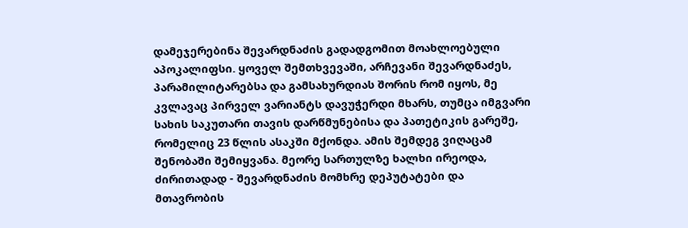დამეჯერებინა შევარდნაძის გადადგომით მოახლოებული აპოკალიფსი. ყოველ შემთხვევაში, არჩევანი შევარდნაძეს, პარამილიტარებსა და გამსახურდიას შორის რომ იყოს, მე კვლავაც პირველ ვარიანტს დავუჭერდი მხარს, თუმცა იმგვარი სახის საკუთარი თავის დარწმუნებისა და პათეტიკის გარეშე, რომელიც 23 წლის ასაკში მქონდა. ამის შემდეგ ვიღაცამ შენობაში შემიყვანა. მეორე სართულზე ხალხი ირეოდა, ძირითადად - შევარდნაძის მომხრე დეპუტატები და მთავრობის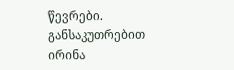წევრები. განსაკუთრებით ირინა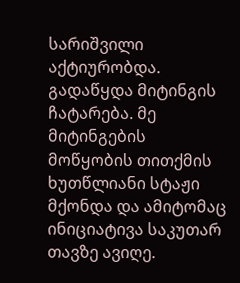სარიშვილი აქტიურობდა. გადაწყდა მიტინგის ჩატარება. მე მიტინგების მოწყობის თითქმის ხუთწლიანი სტაჟი მქონდა და ამიტომაც ინიციატივა საკუთარ თავზე ავიღე.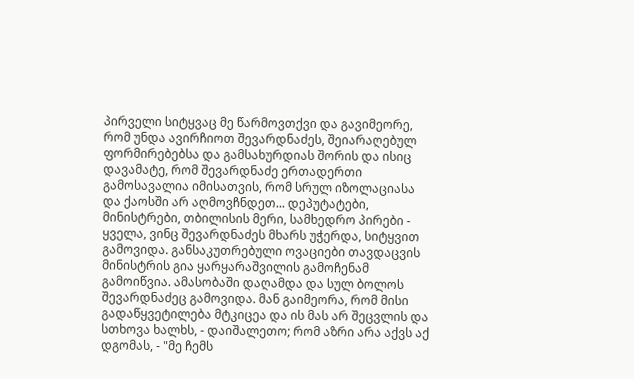პირველი სიტყვაც მე წარმოვთქვი და გავიმეორე, რომ უნდა ავირჩიოთ შევარდნაძეს, შეიარაღებულ ფორმირებებსა და გამსახურდიას შორის და ისიც დავამატე, რომ შევარდნაძე ერთადერთი გამოსავალია იმისათვის, რომ სრულ იზოლაციასა და ქაოსში არ აღმოვჩნდეთ... დეპუტატები, მინისტრები, თბილისის მერი, სამხედრო პირები - ყველა, ვინც შევარდნაძეს მხარს უჭერდა, სიტყვით გამოვიდა. განსაკუთრებული ოვაციები თავდაცვის მინისტრის გია ყარყარაშვილის გამოჩენამ გამოიწვია. ამასობაში დაღამდა და სულ ბოლოს შევარდნაძეც გამოვიდა. მან გაიმეორა, რომ მისი გადაწყვეტილება მტკიცეა და ის მას არ შეცვლის და სთხოვა ხალხს, - დაიშალეთო; რომ აზრი არა აქვს აქ დგომას, - "მე ჩემს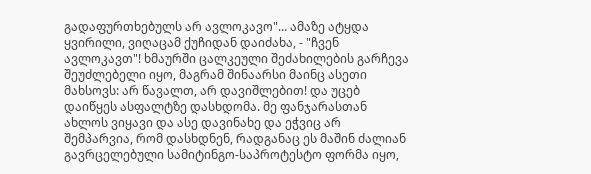გადაფურთხებულს არ ავლოკავო"... ამაზე ატყდა ყვირილი, ვიღაცამ ქუჩიდან დაიძახა, - "ჩვენ ავლოკავთ"! ხმაურში ცალკეული შეძახილების გარჩევა შეუძლებელი იყო, მაგრამ შინაარსი მაინც ასეთი მახსოვს: არ წავალთ, არ დავიშლებით! და უცებ დაიწყეს ასფალტზე დასხდომა. მე ფანჯარასთან ახლოს ვიყავი და ასე დავინახე და ეჭვიც არ შემპარვია, რომ დასხდნენ, რადგანაც ეს მაშინ ძალიან გავრცელებული სამიტინგო-საპროტესტო ფორმა იყო,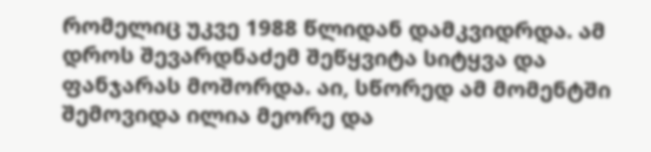რომელიც უკვე 1988 წლიდან დამკვიდრდა. ამ დროს შევარდნაძემ შეწყვიტა სიტყვა და ფანჯარას მოშორდა. აი, სწორედ ამ მომენტში შემოვიდა ილია მეორე და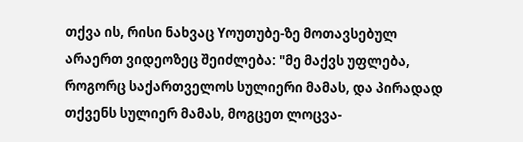თქვა ის, რისი ნახვაც Yოუთუბე-ზე მოთავსებულ არაერთ ვიდეოზეც შეიძლება: "მე მაქვს უფლება, როგორც საქართველოს სულიერი მამას, და პირადად თქვენს სულიერ მამას, მოგცეთ ლოცვა-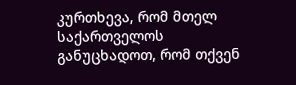კურთხევა, რომ მთელ საქართველოს განუცხადოთ, რომ თქვენ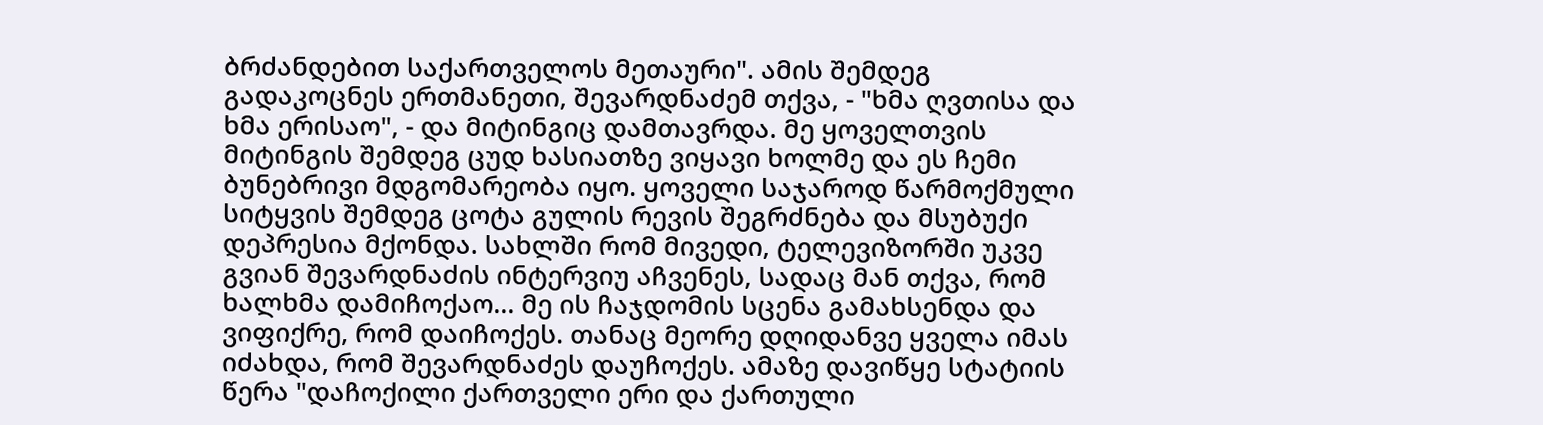ბრძანდებით საქართველოს მეთაური". ამის შემდეგ გადაკოცნეს ერთმანეთი, შევარდნაძემ თქვა, - "ხმა ღვთისა და ხმა ერისაო", - და მიტინგიც დამთავრდა. მე ყოველთვის მიტინგის შემდეგ ცუდ ხასიათზე ვიყავი ხოლმე და ეს ჩემი ბუნებრივი მდგომარეობა იყო. ყოველი საჯაროდ წარმოქმული სიტყვის შემდეგ ცოტა გულის რევის შეგრძნება და მსუბუქი დეპრესია მქონდა. სახლში რომ მივედი, ტელევიზორში უკვე გვიან შევარდნაძის ინტერვიუ აჩვენეს, სადაც მან თქვა, რომ ხალხმა დამიჩოქაო... მე ის ჩაჯდომის სცენა გამახსენდა და ვიფიქრე, რომ დაიჩოქეს. თანაც მეორე დღიდანვე ყველა იმას იძახდა, რომ შევარდნაძეს დაუჩოქეს. ამაზე დავიწყე სტატიის წერა "დაჩოქილი ქართველი ერი და ქართული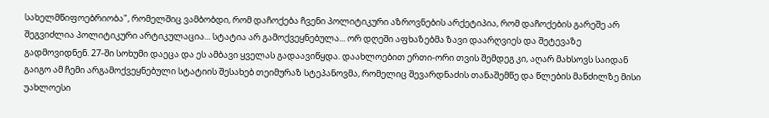სახელმწიფოებრიობა", რომელშიც ვამბობდი, რომ დაჩოქება ჩვენი პოლიტიკური აზროვნების არქეტიპია, რომ დაჩოქების გარეშე არ შეგვიძლია პოლიტიკური არტიკულაცია... სტატია არ გამოქვეყნებულა... ორ დღეში აფხაზებმა ზავი დაარღვიეს და შეტევაზე გადმოვიდნენ. 27-ში სოხუმი დაეცა და ეს ამბავი ყველას გადაავიწყდა. დაახლოებით ერთი-ორი თვის შემდეგ კი, აღარ მახსოვს საიდან გაიგო ამ ჩემი არგამოქვეყნებული სტატიის შესახებ თეიმურაზ სტეპანოვმა, რომელიც შევარდნაძის თანაშემწე და წლების მანძილზე მისი უახლოესი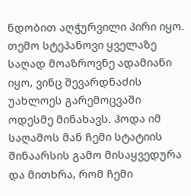ნდობით აღჭურვილი პირი იყო. თემო სტეპანოვი ყველაზე საღად მოაზროვნე ადამიანი იყო, ვინც შევარდნაძის უახლოეს გარემოცვაში ოდესმე მინახავს. ჰოდა იმ საღამოს მან ჩემი სტატიის შინაარსის გამო მისაყვედურა და მითხრა, რომ ჩემი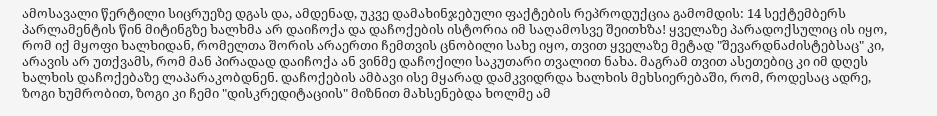ამოსავალი წერტილი სიცრუეზე დგას და, ამდენად, უკვე დამახინჯებული ფაქტების რეპროდუქცია გამომდის: 14 სექტემბერს პარლამენტის წინ მიტინგზე ხალხმა არ დაიჩოქა და დაჩოქების ისტორია იმ საღამოსვე შეითხზა! ყველაზე პარადოქსულიც ის იყო, რომ იქ მყოფი ხალხიდან, რომელთა შორის არაერთი ჩემთვის ცნობილი სახე იყო, თვით ყველაზე მეტად "შევარდნაძისტებსაც" კი, არავის არ უთქვამს, რომ მან პირადად დაიჩოქა ან ვინმე დაჩოქილი საკუთარი თვალით ნახა. მაგრამ თვით ასეთებიც კი იმ დღეს ხალხის დაჩოქებაზე ლაპარაკობდნენ. დაჩოქების ამბავი ისე მყარად დამკვიდრდა ხალხის მეხსიერებაში, რომ, როდესაც ადრე, ზოგი ხუმრობით, ზოგი კი ჩემი "დისკრედიტაციის" მიზნით მახსენებდა ხოლმე ამ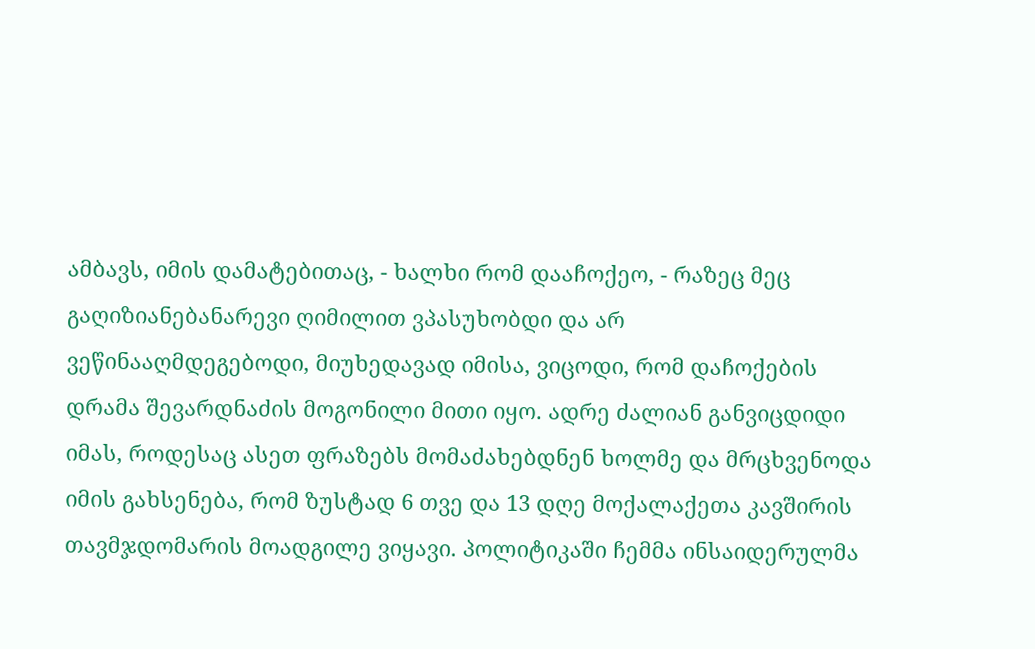ამბავს, იმის დამატებითაც, - ხალხი რომ დააჩოქეო, - რაზეც მეც გაღიზიანებანარევი ღიმილით ვპასუხობდი და არ ვეწინააღმდეგებოდი, მიუხედავად იმისა, ვიცოდი, რომ დაჩოქების დრამა შევარდნაძის მოგონილი მითი იყო. ადრე ძალიან განვიცდიდი იმას, როდესაც ასეთ ფრაზებს მომაძახებდნენ ხოლმე და მრცხვენოდა იმის გახსენება, რომ ზუსტად 6 თვე და 13 დღე მოქალაქეთა კავშირის თავმჯდომარის მოადგილე ვიყავი. პოლიტიკაში ჩემმა ინსაიდერულმა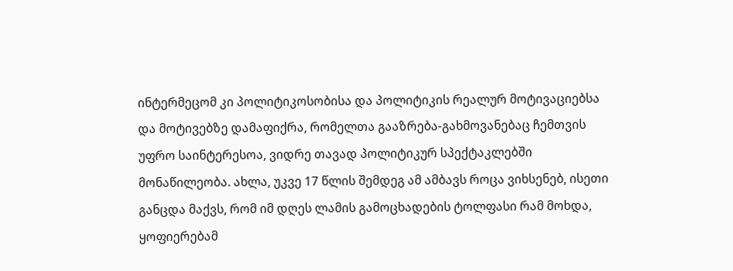ინტერმეცომ კი პოლიტიკოსობისა და პოლიტიკის რეალურ მოტივაციებსა და მოტივებზე დამაფიქრა, რომელთა გააზრება-გახმოვანებაც ჩემთვის უფრო საინტერესოა, ვიდრე თავად პოლიტიკურ სპექტაკლებში მონაწილეობა. ახლა, უკვე 17 წლის შემდეგ ამ ამბავს როცა ვიხსენებ, ისეთი განცდა მაქვს, რომ იმ დღეს ლამის გამოცხადების ტოლფასი რამ მოხდა, ყოფიერებამ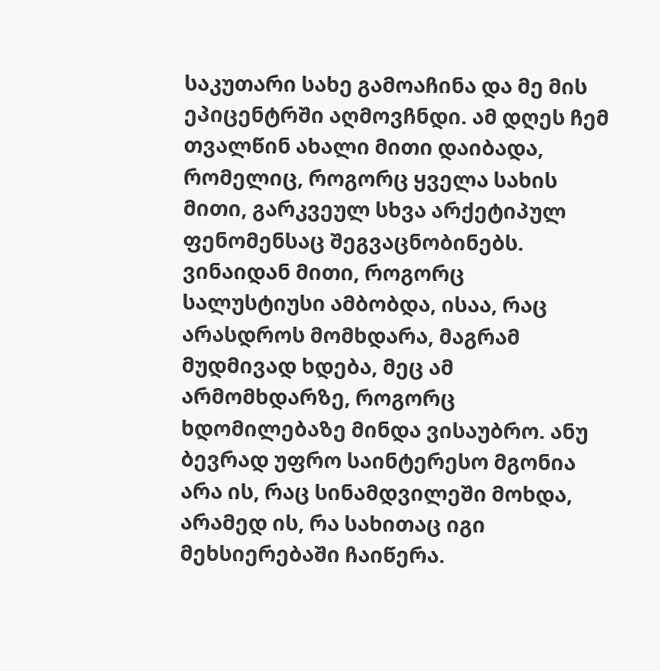საკუთარი სახე გამოაჩინა და მე მის ეპიცენტრში აღმოვჩნდი. ამ დღეს ჩემ თვალწინ ახალი მითი დაიბადა, რომელიც, როგორც ყველა სახის მითი, გარკვეულ სხვა არქეტიპულ ფენომენსაც შეგვაცნობინებს. ვინაიდან მითი, როგორც სალუსტიუსი ამბობდა, ისაა, რაც არასდროს მომხდარა, მაგრამ მუდმივად ხდება, მეც ამ არმომხდარზე, როგორც ხდომილებაზე მინდა ვისაუბრო. ანუ ბევრად უფრო საინტერესო მგონია არა ის, რაც სინამდვილეში მოხდა, არამედ ის, რა სახითაც იგი მეხსიერებაში ჩაიწერა.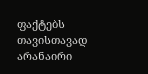ფაქტებს თავისთავად არანაირი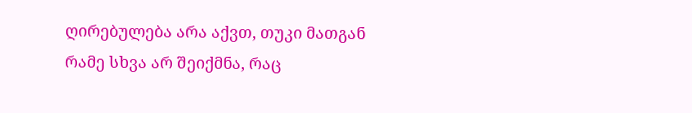ღირებულება არა აქვთ, თუკი მათგან რამე სხვა არ შეიქმნა, რაც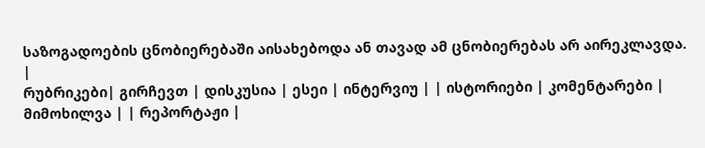საზოგადოების ცნობიერებაში აისახებოდა ან თავად ამ ცნობიერებას არ აირეკლავდა.
|
რუბრიკები| გირჩევთ | დისკუსია | ესეი | ინტერვიუ | | ისტორიები | კომენტარები | მიმოხილვა | | რეპორტაჟი |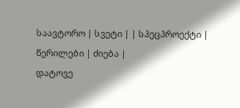საავტორო | სვეტი | | სპეცპროექტი | წერილები | ძიება |
დატოვე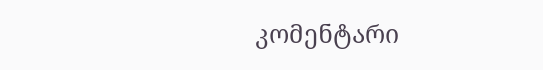კომენტარი